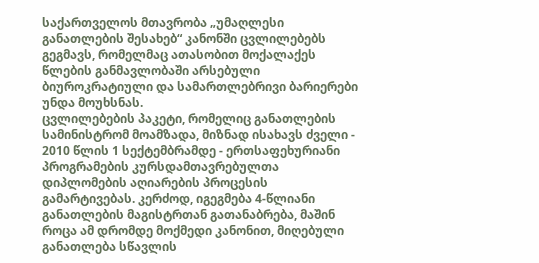საქართველოს მთავრობა „უმაღლესი განათლების შესახებ“ კანონში ცვლილებებს გეგმავს, რომელმაც ათასობით მოქალაქეს წლების განმავლობაში არსებული ბიუროკრატიული და სამართლებრივი ბარიერები უნდა მოუხსნას.
ცვლილებების პაკეტი, რომელიც განათლების სამინისტრომ მოამზადა, მიზნად ისახავს ძველი - 2010 წლის 1 სექტემბრამდე - ერთსაფეხურიანი პროგრამების კურსდამთავრებულთა დიპლომების აღიარების პროცესის გამარტივებას. კერძოდ, იგეგმება 4-წლიანი განათლების მაგისტრთან გათანაბრება, მაშინ როცა ამ დრომდე მოქმედი კანონით, მიღებული განათლება სწავლის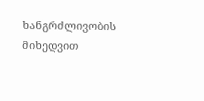ხანგრძლივობის მიხედვით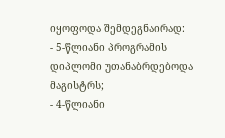იყოფოდა შემდეგნაირად:
- 5-წლიანი პროგრამის დიპლომი უთანაბრდებოდა მაგისტრს;
- 4-წლიანი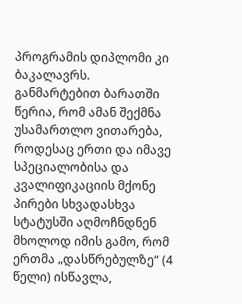პროგრამის დიპლომი კი ბაკალავრს.
განმარტებით ბარათში წერია, რომ ამან შექმნა უსამართლო ვითარება, როდესაც ერთი და იმავე სპეციალობისა და კვალიფიკაციის მქონე პირები სხვადასხვა სტატუსში აღმოჩნდნენ მხოლოდ იმის გამო, რომ ერთმა „დასწრებულზე“ (4 წელი) ისწავლა,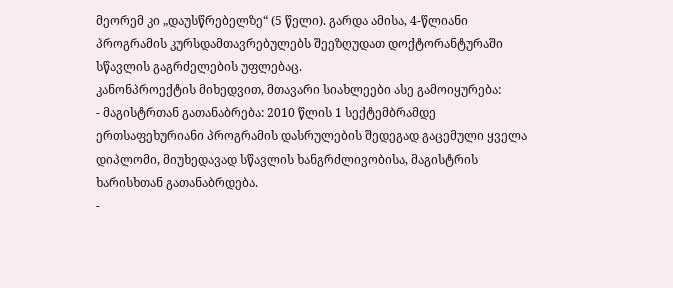მეორემ კი „დაუსწრებელზე“ (5 წელი). გარდა ამისა, 4-წლიანი პროგრამის კურსდამთავრებულებს შეეზღუდათ დოქტორანტურაში სწავლის გაგრძელების უფლებაც.
კანონპროექტის მიხედვით, მთავარი სიახლეები ასე გამოიყურება:
- მაგისტრთან გათანაბრება: 2010 წლის 1 სექტემბრამდე ერთსაფეხურიანი პროგრამის დასრულების შედეგად გაცემული ყველა დიპლომი, მიუხედავად სწავლის ხანგრძლივობისა, მაგისტრის ხარისხთან გათანაბრდება.
-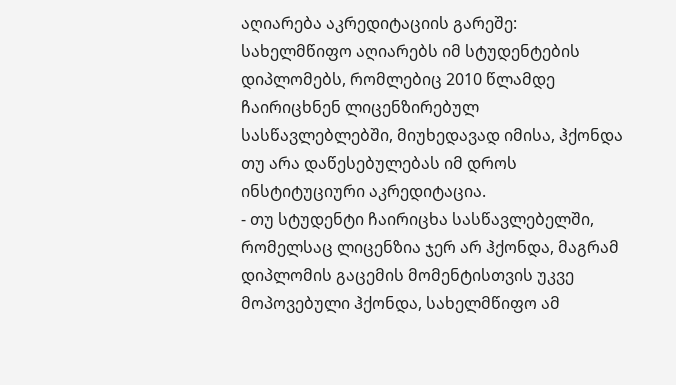აღიარება აკრედიტაციის გარეშე: სახელმწიფო აღიარებს იმ სტუდენტების დიპლომებს, რომლებიც 2010 წლამდე ჩაირიცხნენ ლიცენზირებულ სასწავლებლებში, მიუხედავად იმისა, ჰქონდა თუ არა დაწესებულებას იმ დროს ინსტიტუციური აკრედიტაცია.
- თუ სტუდენტი ჩაირიცხა სასწავლებელში, რომელსაც ლიცენზია ჯერ არ ჰქონდა, მაგრამ დიპლომის გაცემის მომენტისთვის უკვე მოპოვებული ჰქონდა, სახელმწიფო ამ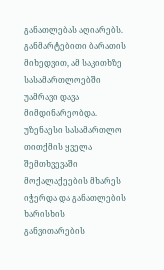განათლებას აღიარებს.
განმარტებითი ბარათის მიხედვით, ამ საკითხზე სასამართლოებში უამრავი დავა მიმდინარეობდა. უზენაესი სასამართლო თითქმის ყველა შემთხვევაში მოქალაქეების მხარეს იჭერდა და განათლების ხარისხის განვითარების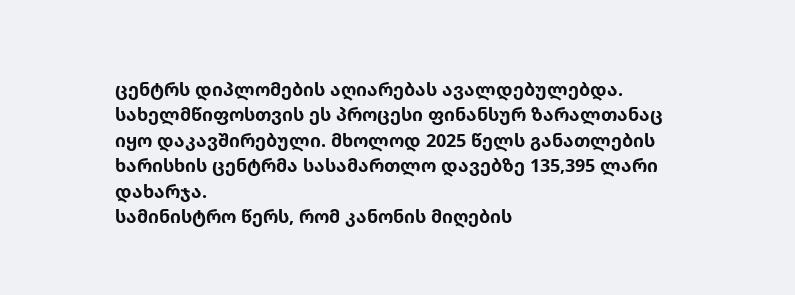ცენტრს დიპლომების აღიარებას ავალდებულებდა.
სახელმწიფოსთვის ეს პროცესი ფინანსურ ზარალთანაც იყო დაკავშირებული. მხოლოდ 2025 წელს განათლების ხარისხის ცენტრმა სასამართლო დავებზე 135,395 ლარი დახარჯა.
სამინისტრო წერს, რომ კანონის მიღების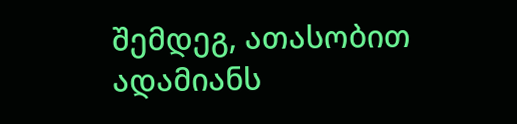შემდეგ, ათასობით ადამიანს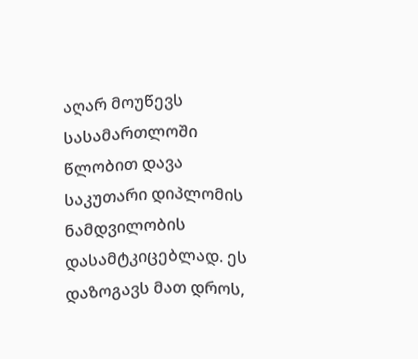აღარ მოუწევს სასამართლოში წლობით დავა საკუთარი დიპლომის ნამდვილობის დასამტკიცებლად. ეს დაზოგავს მათ დროს,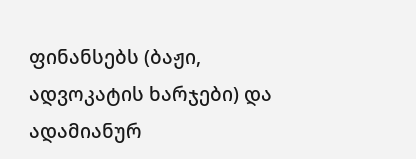ფინანსებს (ბაჟი, ადვოკატის ხარჯები) და ადამიანურ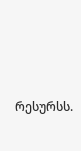რესურსს.